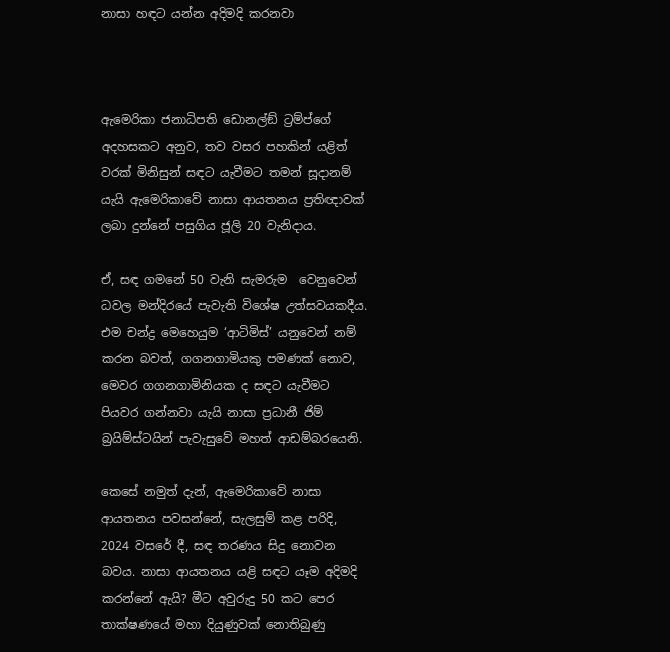නාසා හඳට යන්න අදිමදි කරනවා



ඇමෙරිකා ජනාධිපති ඩොනල්ඞ් ට්‍රම්ප්ගේ අදහසකට අනුව, තව වසර පහකින් යළිත් වරක් මිනිසුන් සඳට යැවීමට තමන් සූදානම් යැයි ඇමෙරිකාවේ නාසා ආයතනය ප්‍රතිඥාවක් ලබා දුන්නේ පසුගිය ජූලි 20 වැනිදාය.

ඒ, සඳ ගමනේ 50 වැනි සැමරුම  වෙනුවෙන් ධවල මන්දිරයේ පැවැති විශේෂ උත්සවයකදීය. එම චන්ද්‍ර මෙහෙයුම ‘ආටිමිස්’ යනුවෙන් නම් කරන බවත්, ගගනගාමියකු පමණක් නොව, මෙවර ගගනගාමිනියක ද සඳට යැවීමට පියවර ගන්නවා යැයි නාසා ප්‍රධානී ජිම් බ්‍රයිම්ස්ටයින් පැවැසුවේ මහත් ආඩම්බරයෙනි.

කෙසේ නමුත් දැන්, ඇමෙරිකාවේ නාසා ආයතනය පවසන්නේ, සැලසුම් කළ පරිදි, 2024 වසරේ දී, සඳ තරණය සිදු නොවන බවය. නාසා ආයතනය යළි සඳට යෑම අදිමදි කරන්නේ ඇයි? මීට අවුරුදු 50 කට පෙර තාක්ෂණයේ මහා දියුණුවක් නොතිබුණු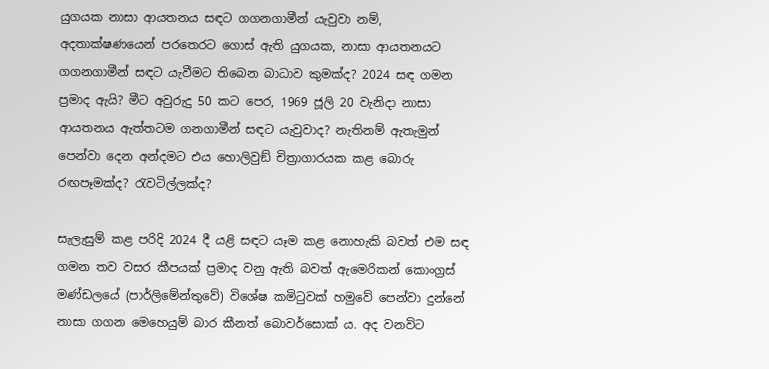යුගයක නාසා ආයතනය සඳට ගගනගාමීන් යැවුවා නම්, අදතාක්ෂණයෙන් පරතෙරට ගොස් ඇති යුගයක, නාසා ආයතනයට ගගනගාමීන් සඳට යැවීමට තිබෙන බාධාව කුමක්ද? 2024 සඳ ගමන ප්‍රමාද ඇයි? මීට අවුරුදු 50 කට පෙර, 1969 ජූලි 20 වැනිදා නාසා ආයතනය ඇත්තටම ගනගාමීන් සඳට යැවුවාද? නැතිනම් ඇතැමුන් පෙන්වා දෙන අන්දමට එය හොලිවුඞ් චිත්‍රාගාරයක කළ බොරු රඟපෑමක්ද? රැවටිල්ලක්ද?

සැලැසුම් කළ පරිදි 2024 දී යළි සඳට යෑම කළ නොහැකි බවත් එම සඳ ගමන තව වසර කීපයක් ප්‍රමාද වනු ඇති බවත් ඇමෙරිකන් කොංග්‍රස් මණ්ඩලයේ (පාර්ලිමේන්තුවේ) විශේෂ කමිටුවක් හමුවේ පෙන්වා දුන්නේ නාසා ගගන මෙහෙයුම් බාර කීනත් බොවර්සොක් ය. අද වනවිට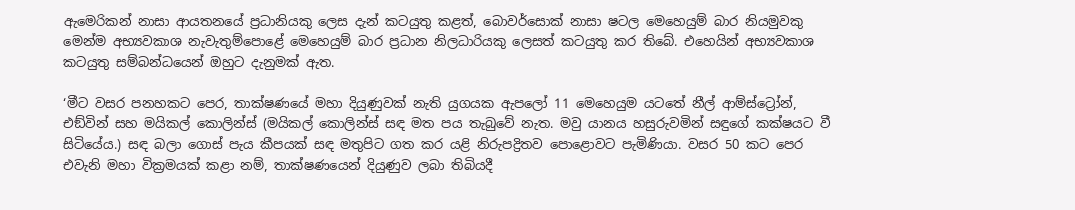ඇමෙරිකන් නාසා ආයතනයේ ප්‍රධානියකු ලෙස දැන් කටයුතු කළත්, බොවර්සොක් නාසා ෂටල මෙහෙයුම් බාර නියමුවකු මෙන්ම අභ්‍යවකාශ නැවැතුම්පොළේ මෙහෙයුම් බාර ප්‍රධාන නිලධාරියකු ලෙසත් කටයුතු කර තිබේ. එහෙයින් අභ්‍යවකාශ කටයුතු සම්බන්ධයෙන් ඔහුට දැනුමක් ඇත.

‘මීට වසර පනහකට පෙර, තාක්ෂණයේ මහා දියුණුවක් නැති යුගයක ඇපලෝ 11 මෙහෙයුම යටතේ නීල් ආම්ස්ට්‍රෝන්, එඞ්වින් සහ මයිකල් කොලින්ස් (මයිකල් කොලින්ස් සඳ මත පය තැබුවේ නැත. මවු යානය හසුරුවමින් සඳුගේ කක්ෂයට වී සිටියේය.) සඳ බලා ගොස් පැය කීපයක් සඳ මතුපිට ගත කර යළි නිරුපද්‍රිතව පොළොවට පැමිණියා. වසර 50 කට පෙර එවැනි මහා වික්‍රමයක් කළා නම්, තාක්ෂණයෙන් දියුණුව ලබා තිබියදී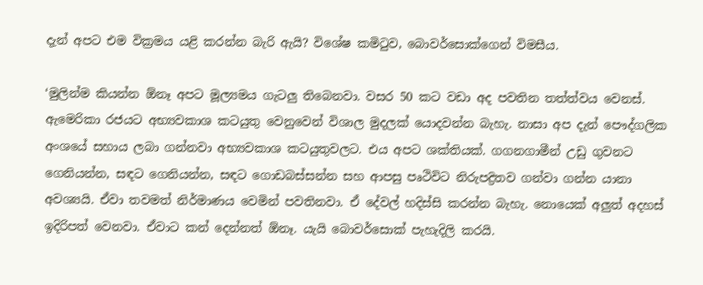දැන් අපට එම වික්‍රමය යළි කරන්න බැරි ඇයි? විශේෂ කමිටුව, බොවර්සොක්ගෙන් විමසීය.

‘මුලින්ම කියන්න ඕනෑ අපට මූල්‍යමය ගැටලු තිබෙනවා. වසර 50 කට වඩා අද පවතින තත්ත්වය වෙනස්. ඇමෙරිකා රජයට අභ්‍යවකාශ කටයුතු වෙනුවෙන් විශාල මුදලක් යොදවන්න බැහැ. නාසා අප දැන් පෞද්ගලික අංශයේ සහාය ලබා ගන්නවා අභ්‍යවකාශ කටයුතුවලට. එය අපට ශක්තියක්. ගගනගාමීන් උඩු ගුවනට ගෙනියන්න, සඳට ගෙනියන්න, සඳට ගොඩබස්සන්න සහ ආපසු පෘථිවිට නිරුපද්‍රිතව ගන්වා ගන්න යානා අවශ්‍යයි. ඒවා තවමත් නිර්මාණය වෙමින් පවතිනවා. ඒ දේවල් හදිස්සි කරන්න බැහැ. නොයෙක් අලුත් අදහස් ඉදිරිපත් වෙනවා. ඒවාට කන් දෙන්නත් ඕනෑ. යැයි බොවර්සොක් පැහැදිලි කරයි.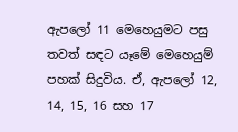ඇපලෝ 11 මෙහෙයුමට පසු තවත් සඳට යෑමේ මෙහෙයුම් පහක් සිදුවිය. ඒ, ඇපලෝ 12, 14, 15, 16 සහ 17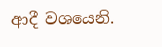ආදී වශයෙනි.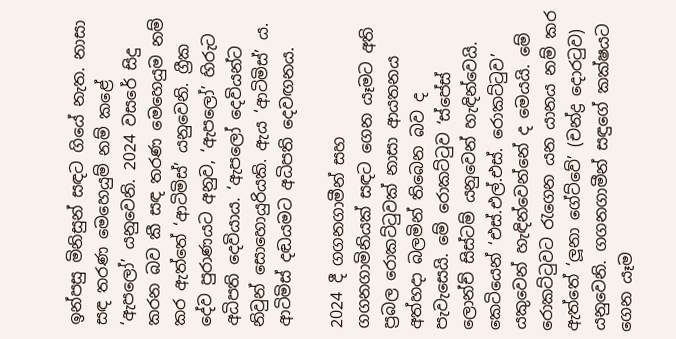ඉන්පසු මිනිසුන් සඳට ගියේ නැත. නාසා සඳ තරණ මෙහෙයුම් නම් කළේ ‘ඇපලෝ’ යනුවෙනි. 2024 වසරේ සිදු කරන බව කී සඳ තරණ මෙහෙයුම නම් කර ඇත්තේ ‘ආටිමිස්’ යනුවෙනි. ග්‍රීක දේව පුරාණයට අනුව, ‘ඇපලෝ’ හිරුට අධිපති දෙවියාය. ‘ඇපලෝ දෙවියන්ට නිවුන් සොහොයුරියකි. ඇය ‘ආටිමිස්’ ය. ආටිමිස් දඬයමට අධිපති දෙවඟනය.

2024 දී ගගනගාමීන් සහ ගගනගාමිනියක් සඳට ගෙන යෑමට අති ප්‍රබල රොකට්ටුවක් නාසා ආයතනය අත්හදා බලමින් තිබෙන බව ද පැවැසෙයි. මේ රොකට්ටුව ‘ස්පේස් ලොන්ච් සිස්ටම් යනුවෙන් හැඳින්වෙයි. කෙටියෙන් ‘එස්.එල්.එස්. රොකට්ටුව’ යකුවෙන් හැඳින්වෙන්නේ ද මෙයයි. මේ රොකට්ටුවට රැගෙන යන යානය නම් කර ඇත්තේ ‘ලූනා ගේට්වේ’ (චන්ද්‍ර දොරටුව) යනුවෙනි. ගගනගාමීන් සඳුගේ කක්ෂයට ගෙන යෑම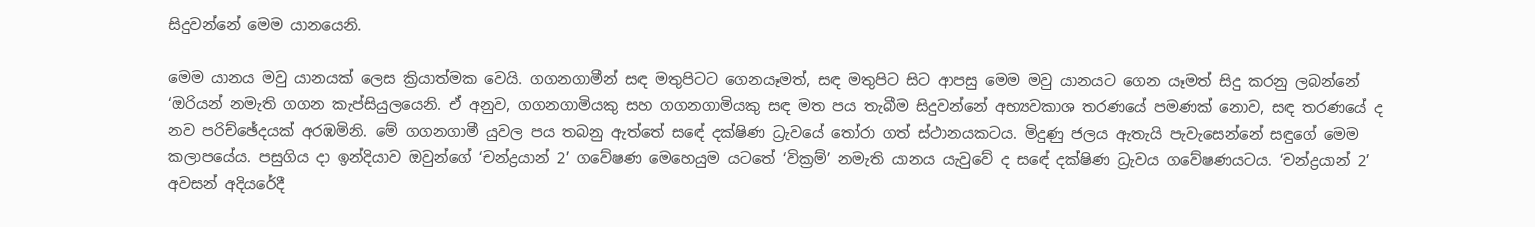සිදුවන්නේ මෙම යානයෙනි.

මෙම යානය මවු යානයක් ලෙස ක්‍රියාත්මක වෙයි. ගගනගාමීන් සඳ මතුපිටට ගෙනයෑමත්, සඳ මතුපිට සිට ආපසු මෙම මවු යානයට ගෙන යෑමත් සිදු කරනු ලබන්නේ ‘ඔරියන් නමැති ගගන කැප්සියුලයෙනි. ඒ අනුව, ගගනගාමියකු සහ ගගනගාමියකු සඳ මත පය තැබීම සිදුවන්නේ අභ්‍යවකාශ තරණයේ පමණක් නොව, සඳ තරණයේ ද නව පරිච්ඡේදයක් අරඹමිනි. මේ ගගනගාමී යුවල පය තබනු ඇත්තේ සඳේ දක්ෂිණ ධ්‍රැවයේ තෝරා ගත් ස්ථානයකටය. මිදුණු ජලය ඇතැයි පැවැසෙන්නේ සඳුගේ මෙම කලාපයේය. පසුගිය දා ඉන්දියාව ඔවුන්ගේ ‘චන්ද්‍රයාන් 2’ ගවේෂණ මෙහෙයුම යටතේ ‘වික්‍රම්’ නමැති යානය යැවුවේ ද සඳේ දක්ෂිණ ධ්‍රැවය ගවේෂණයටය. ‘චන්ද්‍රයාන් 2’ අවසන් අදියරේදී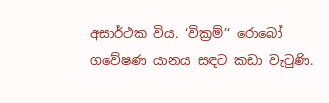අසාර්ථක විය. ‘වික්‍රම්’‘ රොබෝ ගවේෂණ යානය සඳට කඩා වැටුණි.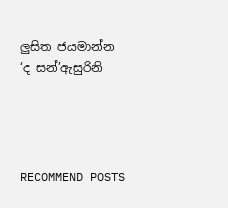ලුසිත ජයමාන්න
‘ද සන්’ඇසුරිනි




RECOMMEND POSTS